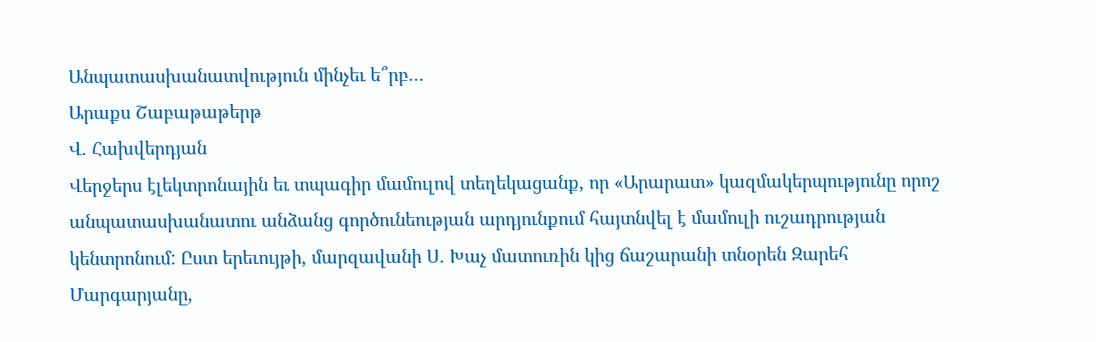Անպատասխանատվություն մինչեւ ե՞րբ…
Արաքս Շաբաթաթերթ
Վ. Հախվերդյան
Վերջերս էլեկտրոնային եւ տպագիր մամուլով տեղեկացանք, որ «Արարատ» կազմակերպությունը որոշ անպատասխանատու անձանց գործունեության արդյունքում հայտնվել է մամուլի ուշադրության կենտրոնում: Ըստ երեւույթի, մարզավանի Ս. Խաչ մատուռին կից ճաշարանի տնօրեն Զարեհ Մարգարյանը,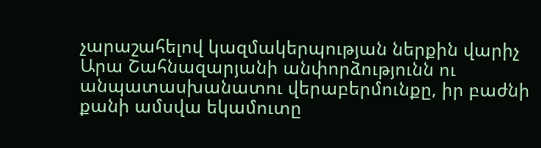չարաշահելով կազմակերպության ներքին վարիչ Արա Շահնազարյանի անփորձությունն ու անպատասխանատու վերաբերմունքը, իր բաժնի քանի ամսվա եկամուտը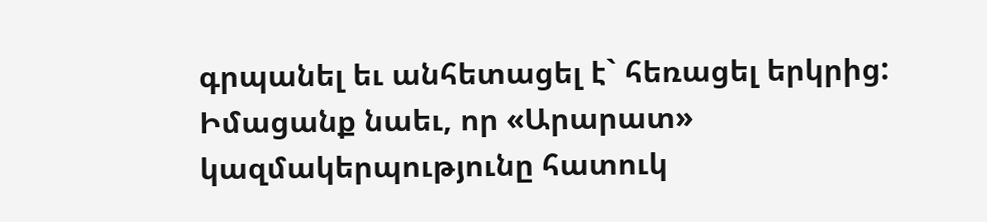գրպանել եւ անհետացել է` հեռացել երկրից:
Իմացանք նաեւ, որ «Արարատ» կազմակերպությունը հատուկ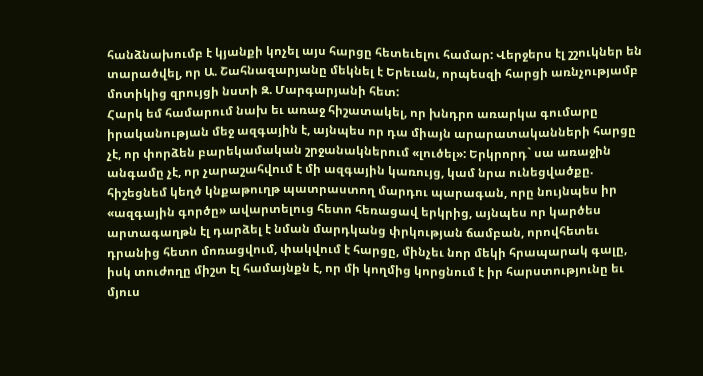հանձնախումբ է կյանքի կոչել այս հարցը հետեւելու համար: Վերջերս էլ շշուկներ են տարածվել, որ Ա. Շահնազարյանը մեկնել է Երեւան, որպեսզի հարցի առնչությամբ մոտիկից զրույցի նստի Զ. Մարգարյանի հետ:
Հարկ եմ համարում նախ եւ առաջ հիշատակել, որ խնդրո առարկա գումարը իրականության մեջ ազգային է, այնպես որ դա միայն արարատականների հարցը չէ, որ փորձեն բարեկամական շրջանակներում «լուծել»: Երկրորդ` սա առաջին անգամը չէ, որ չարաշահվում է մի ազգային կառույց, կամ նրա ունեցվածքը. հիշեցնեմ կեղծ կնքաթուղթ պատրաստող մարդու պարագան, որը նույնպես իր «ազգային գործը» ավարտելուց հետո հեռացավ երկրից, այնպես որ կարծես արտագաղթն էլ դարձել է նման մարդկանց փրկության ճամբան, որովհետեւ դրանից հետո մոռացվում, փակվում է հարցը, մինչեւ նոր մեկի հրապարակ գալը, իսկ տուժողը միշտ էլ համայնքն է, որ մի կողմից կորցնում է իր հարստությունը եւ մյուս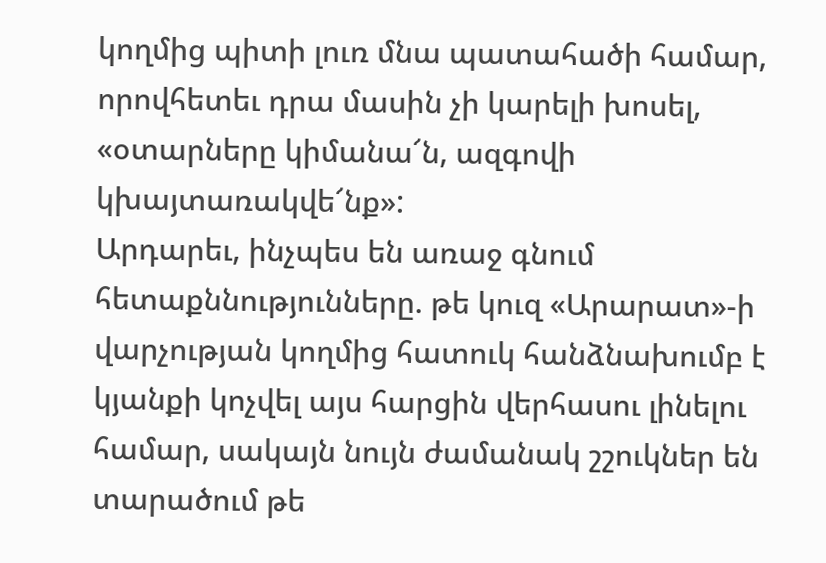կողմից պիտի լուռ մնա պատահածի համար, որովհետեւ դրա մասին չի կարելի խոսել, «օտարները կիմանա՜ն, ազգովի կխայտառակվե՜նք»:
Արդարեւ, ինչպես են առաջ գնում հետաքննությունները. թե կուզ «Արարատ»-ի վարչության կողմից հատուկ հանձնախումբ է կյանքի կոչվել այս հարցին վերհասու լինելու համար, սակայն նույն ժամանակ շշուկներ են տարածում թե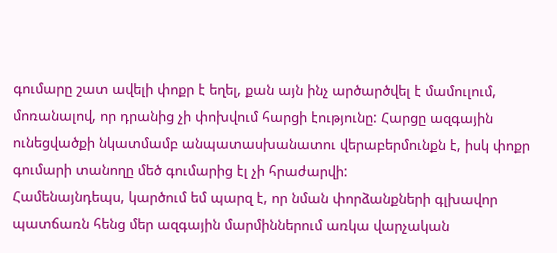գումարը շատ ավելի փոքր է եղել, քան այն ինչ արծարծվել է մամուլում, մոռանալով, որ դրանից չի փոխվում հարցի էությունը: Հարցը ազգային ունեցվածքի նկատմամբ անպատասխանատու վերաբերմունքն է, իսկ փոքր գումարի տանողը մեծ գումարից էլ չի հրաժարվի:
Համենայնդեպս, կարծում եմ պարզ է, որ նման փորձանքների գլխավոր պատճառն հենց մեր ազգային մարմիններում առկա վարչական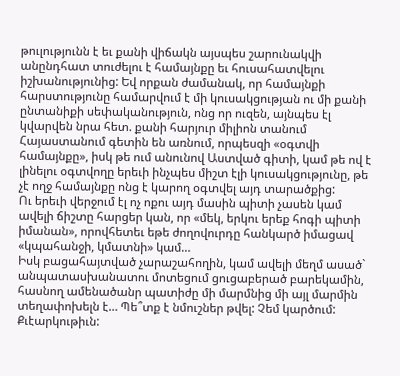թուլությունն է եւ քանի վիճակն այսպես շարունակվի անընդհատ տուժելու է համայնքը եւ հուսահատվելու իշխանությունից: Եվ որքան ժամանակ, որ համայնքի հարստությունը համարվում է մի կուսակցության ու մի քանի ընտանիքի սեփականություն, ոնց որ ուզեն, այնպես էլ կվարվեն նրա հետ. քանի հարյուր միլիոն տանում Հայաստանում գետին են առնում, որպեսզի «օգտվի համայնքը», իսկ թե ում անունով Աստված գիտի, կամ թե ով է լինելու օգտվողը երեւի ինչպես միշտ էլի կուսակցությունը, թե չէ ողջ համայնքը ոնց է կարող օգտվել այդ տարածքից:
Ու երեւի վերջում էլ ոչ ոքու այդ մասին պիտի չասեն կամ ավելի ճիշտը հարցեր կան, որ «մեկ, երկու երեք հոգի պիտի իմանան», որովհետեւ եթե ժողովուրդը հանկարծ իմացավ «կպահանջի, կմատնի» կամ…
Իսկ բացահայտված չարաշահողին, կամ ավելի մեղմ ասած` անպատասխանատու մոտեցում ցուցաբերած բարեկամին, հասնող ամենածանր պատիժը մի մարմնից մի այլ մարմին տեղափոխելն է… Պե՞տք է նմուշներ թվել: Չեմ կարծում:
Քւէարկութիւն: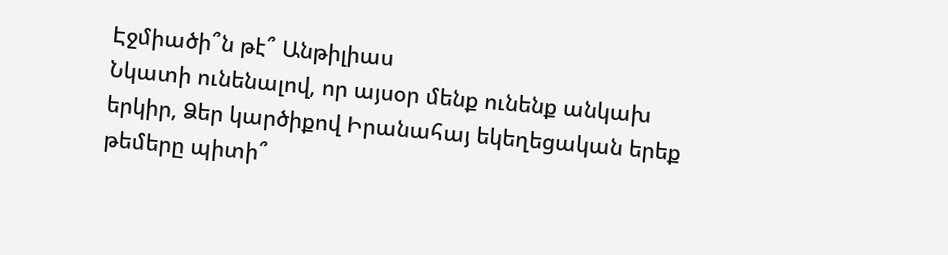Էջմիածի՞ն թէ՞ Անթիլիաս
Նկատի ունենալով, որ այսօր մենք ունենք անկախ երկիր, Ձեր կարծիքով Իրանահայ եկեղեցական երեք թեմերը պիտի՞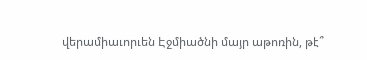վերամիաւորւեն Էջմիածնի մայր աթոռին, թէ՞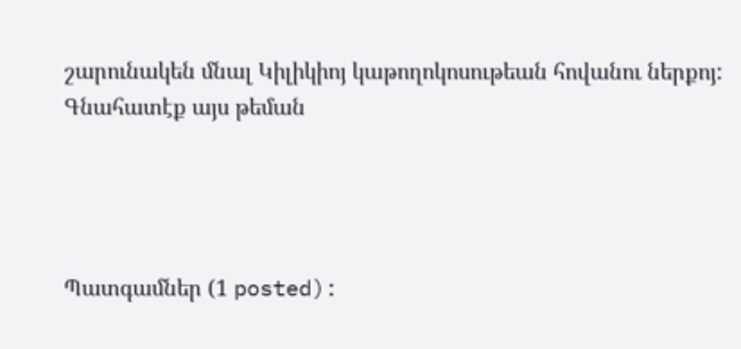շարունակեն մնալ Կիլիկիոյ կաթողոկոսութեան հովանու ներքոյ:
Գնահատէք այս թեման




Պատգամներ (1 posted):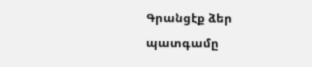Գրանցէք ձեր պատգամը